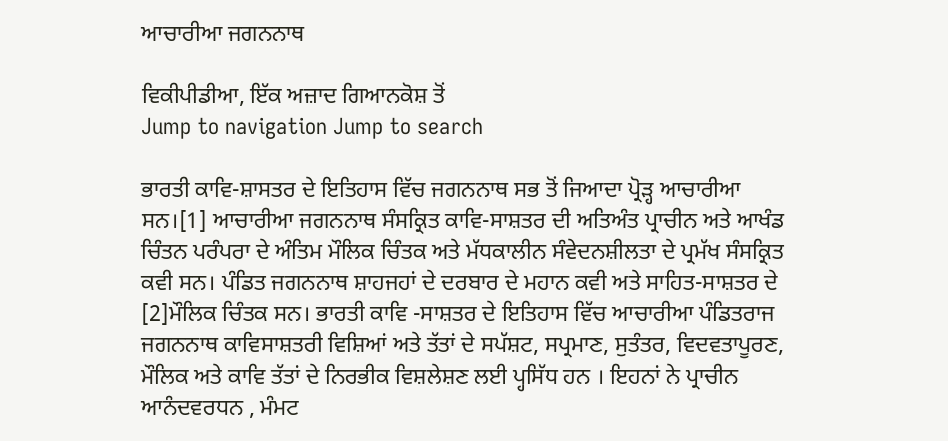ਆਚਾਰੀਆ ਜਗਨਨਾਥ

ਵਿਕੀਪੀਡੀਆ, ਇੱਕ ਅਜ਼ਾਦ ਗਿਆਨਕੋਸ਼ ਤੋਂ
Jump to navigation Jump to search

ਭਾਰਤੀ ਕਾਵਿ-ਸ਼ਾਸਤਰ ਦੇ ਇਤਿਹਾਸ ਵਿੱਚ ਜਗਨਨਾਥ ਸਭ ਤੋਂ ਜਿਆਦਾ ਪ੍ਰੋੜ੍ਹ ਆਚਾਰੀਆ ਸਨ।[1] ਆਚਾਰੀਆ ਜਗਨਨਾਥ ਸੰਸਕ੍ਰਿਤ ਕਾਵਿ-ਸਾਸ਼ਤਰ ਦੀ ਅਤਿਅੰਤ ਪ੍ਰਾਚੀਨ ਅਤੇ ਆਖੰਡ ਚਿੰਤਨ ਪਰੰਪਰਾ ਦੇ ਅੰਤਿਮ ਮੌਲਿਕ ਚਿੰਤਕ ਅਤੇ ਮੱਧਕਾਲੀਨ ਸੰਵੇਦਨਸ਼ੀਲਤਾ ਦੇ ਪ੍ਰਮੱਖ ਸੰਸਕ੍ਰਿਤ ਕਵੀ ਸਨ। ਪੰਡਿਤ ਜਗਨਨਾਥ ਸ਼ਾਹਜਹਾਂ ਦੇ ਦਰਬਾਰ ਦੇ ਮਹਾਨ ਕਵੀ ਅਤੇ ਸਾਹਿਤ-ਸਾਸ਼ਤਰ ਦੇ [2]ਮੌਲਿਕ ਚਿੰਤਕ ਸਨ। ਭਾਰਤੀ ਕਾਵਿ -ਸਾਸ਼ਤਰ ਦੇ ਇਤਿਹਾਸ ਵਿੱਚ ਆਚਾਰੀਆ ਪੰਡਿਤਰਾਜ ਜਗਨਨਾਥ ਕਾਵਿਸਾਸ਼ਤਰੀ ਵਿਸ਼ਿਆਂ ਅਤੇ ਤੱਤਾਂ ਦੇ ਸਪੱਸ਼ਟ, ਸਪ੍ਰਮਾਣ, ਸੁਤੰਤਰ, ਵਿਦਵਤਾਪੂਰਣ, ਮੌਲਿਕ ਅਤੇ ਕਾਵਿ ਤੱਤਾਂ ਦੇ ਨਿਰਭੀਕ ਵਿਸ਼ਲੇਸ਼ਣ ਲਈ ਪ੍ਹਸਿੱਧ ਹਨ । ਇਹਨਾਂ ਨੇ ਪ੍ਰਾਚੀਨ ਆਨੰਦਵਰਧਨ , ਮੰਮਟ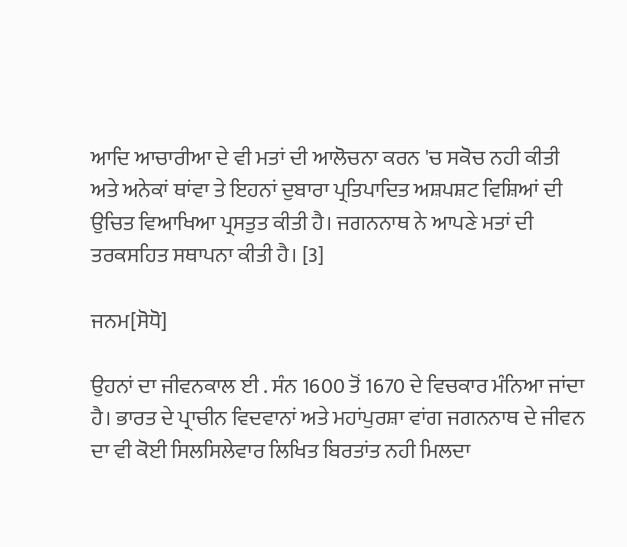ਆਦਿ ਆਚਾਰੀਆ ਦੇ ਵੀ ਮਤਾਂ ਦੀ ਆਲੋਚਨਾ ਕਰਨ 'ਚ ਸਕੋਚ ਨਹੀ ਕੀਤੀ ਅਤੇ ਅਨੇਕਾਂ ਥਾਂਵਾ ਤੇ ਇਹਨਾਂ ਦੁਬਾਰਾ ਪ੍ਰਤਿਪਾਦਿਤ ਅਸ਼ਪਸ਼ਟ ਵਿਸ਼ਿਆਂ ਦੀ ਉਚਿਤ ਵਿਆਖਿਆ ਪ੍ਰਸਤੁਤ ਕੀਤੀ ਹੈ। ਜਗਨਨਾਥ ਨੇ ਆਪਣੇ ਮਤਾਂ ਦੀ ਤਰਕਸਹਿਤ ਸਥਾਪਨਾ ਕੀਤੀ ਹੈ। [3]

ਜਨਮ[ਸੋਧੋ]

ਉਹਨਾਂ ਦਾ ਜੀਵਨਕਾਲ ਈ . ਸੰਨ 1600 ਤੋਂ 1670 ਦੇ ਵਿਚਕਾਰ ਮੰਨਿਆ ਜਾਂਦਾ ਹੈ। ਭਾਰਤ ਦੇ ਪ੍ਰਾਚੀਨ ਵਿਦਵਾਨਾਂ ਅਤੇ ਮਹਾਂਪੁਰਸ਼ਾ ਵਾਂਗ ਜਗਨਨਾਥ ਦੇ ਜੀਵਨ ਦਾ ਵੀ ਕੋਈ ਸਿਲਸਿਲੇਵਾਰ ਲਿਖਿਤ ਬਿਰਤਾਂਤ ਨਹੀ ਮਿਲਦਾ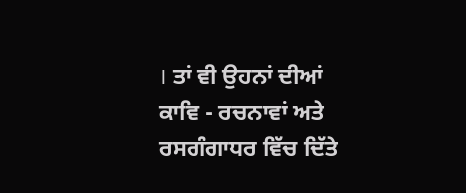। ਤਾਂ ਵੀ ਉਹਨਾਂ ਦੀਆਂ ਕਾਵਿ - ਰਚਨਾਵਾਂ ਅਤੇ ਰਸਗੰਗਾਧਰ ਵਿੱਚ ਦਿੱਤੇ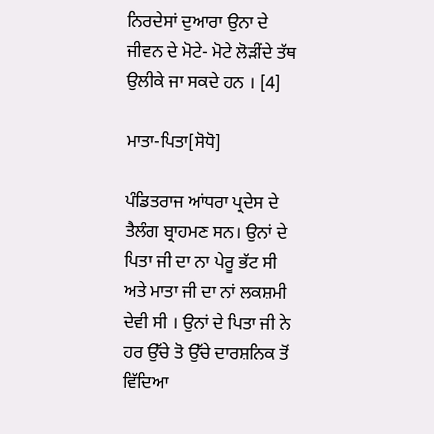ਨਿਰਦੇਸਾਂ ਦੁਆਰਾ ਉਨਾ ਦੇ ਜੀਵਨ ਦੇ ਮੋਟੇ- ਮੋਟੇ ਲੋੜੀਂਦੇ ਤੱਥ ਉਲੀਕੇ ਜਾ ਸਕਦੇ ਹਨ । [4]

ਮਾਤਾ-ਪਿਤਾ[ਸੋਧੋ]

ਪੰਡਿਤਰਾਜ ਆਂਧਰਾ ਪ੍ਰਦੇਸ ਦੇ ਤੈਲੰਗ ਬ੍ਰਾਹਮਣ ਸਨ। ਉਨਾਂ ਦੇ ਪਿਤਾ ਜੀ ਦਾ ਨਾ ਪੇਰੂ ਭੱਟ ਸੀ ਅਤੇ ਮਾਤਾ ਜੀ ਦਾ ਨਾਂ ਲਕਸ਼ਮੀ ਦੇਵੀ ਸੀ । ਉਨਾਂ ਦੇ ਪਿਤਾ ਜੀ ਨੇ ਹਰ ਉੱਚੇ ਤੋ ਉੱਚੇ ਦਾਰਸ਼ਨਿਕ ਤੋਂ ਵਿੱਦਿਆ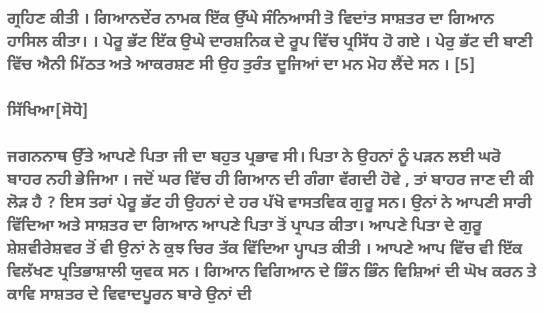ਗ੍ਰਹਿਣ ਕੀਤੀ । ਗਿਆਨਦੇਂਰ ਨਾਮਕ ਇੱਕ ਉੱਘੇ ਸੰਨਿਆਸੀ ਤੋ ਵਿਦਾਂਤ ਸਾਸ਼ਤਰ ਦਾ ਗਿਆਨ ਹਾਸਿਲ ਕੀਤਾ। । ਪੇਰੂ ਭੱਟ ਇੱਕ ਉਘੇ ਦਾਰਸ਼ਨਿਕ ਦੇ ਰੂਪ ਵਿੱਚ ਪ੍ਰਸਿੱਧ ਹੋ ਗਏ । ਪੇਰੁ ਭੱਟ ਦੀ ਬਾਣੀ ਵਿੱਚ ਐਨੀ ਮਿੱਠਤ ਅਤੇ ਆਕਰਸ਼ਣ ਸੀ ਉਹ ਤੁਰੰਤ ਦੂਜਿਆਂ ਦਾ ਮਨ ਮੋਹ ਲੈਂਦੇ ਸਨ । [5]

ਸਿੱਖਿਆ[ਸੋਧੋ]

ਜਗਨਨਾਥ ਉੱਤੇ ਆਪਣੇ ਪਿਤਾ ਜੀ ਦਾ ਬਹੁਤ ਪ੍ਰਭਾਵ ਸੀ। ਪਿਤਾ ਨੇ ਉਹਨਾਂ ਨੂੰ ਪੜਨ ਲਈ ਘਰੋ ਬਾਹਰ ਨਹੀ ਭੇਜਿਆ । ਜਦੋਂ ਘਰ ਵਿੱਚ ਹੀ ਗਿਆਨ ਦੀ ਗੰਗਾ ਵੱਗਦੀ ਹੋਵੇ , ਤਾਂ ਬਾਹਰ ਜਾਣ ਦੀ ਕੀ ਲੋੜ ਹੈ ? ਇਸ ਤਰਾਂ ਪੇਰੂ ਭੱਟ ਹੀ ਉਹਨਾਂ ਦੇ ਹਰ ਪੱਖੋ ਵਾਸਤਵਿਕ ਗੁਰੂ ਸਨ। ਉਨਾਂ ਨੇ ਆਪਣੀ ਸਾਰੀ ਵਿੱਦਿਆ ਅਤੇ ਸਾਸ਼ਤਰ ਦਾ ਗਿਆਨ ਆਪਣੇ ਪਿਤਾ ਤੋਂ ਪ੍ਰਾਪਤ ਕੀਤਾ। ਆਪਣੇ ਪਿਤਾ ਦੇ ਗੁਰੂ ਸ਼ੇਸ਼ਵੀਰੇਸ਼ਵਰ ਤੋਂ ਵੀ ਉਨਾਂ ਨੇ ਕੁਝ ਚਿਰ ਤੱਕ ਵਿੱਦਿਆ ਪ੍ਹਾਪਤ ਕੀਤੀ । ਆਪਣੇ ਆਪ ਵਿੱਚ ਵੀ ਇੱਕ ਵਿਲੱਖਣ ਪ੍ਰਤਿਭਾਸ਼ਾਲੀ ਯੁਵਕ ਸਨ । ਗਿਆਨ ਵਿਗਿਆਨ ਦੇ ਭਿੰਨ ਭਿੰਨ ਵਿਸ਼ਿਆਂ ਦੀ ਘੋਖ ਕਰਨ ਤੇ ਕਾਵਿ ਸਾਸ਼ਤਰ ਦੇ ਵਿਵਾਦਪੂਰਨ ਬਾਰੇ ਉਨਾਂ ਦੀ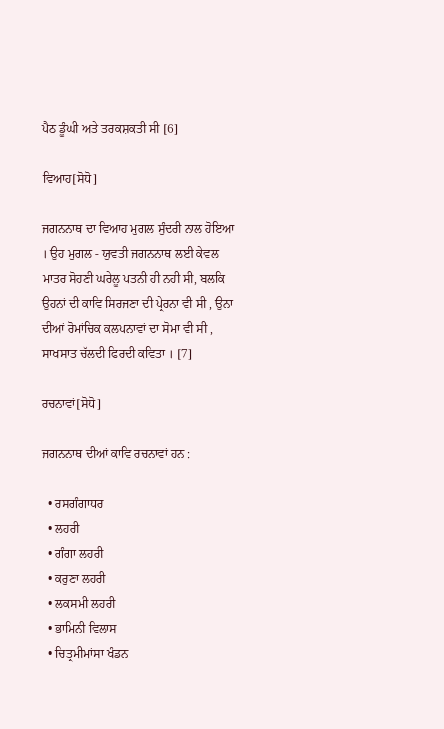ਪੈਠ ਡੂੰਘੀ ਅਤੇ ਤਰਕਸ਼ਕਤੀ ਸੀ [6]

ਵਿਆਹ[ਸੋਧੋ]

ਜਗਨਨਾਥ ਦਾ ਵਿਆਹ ਮੁਗਲ ਸੁੰਦਰੀ ਨਾਲ ਹੋਇਆ । ਉਹ ਮੁਗਲ - ਯੁਵਤੀ ਜਗਨਨਾਥ ਲਈ ਕੇਵਲ ਮਾਤਰ ਸੋਹਣੀ ਘਰੇਲੂ ਪਤਨੀ ਹੀ ਨਹੀ ਸੀ, ਬਲਕਿ ਉਹਨਾਂ ਦੀ ਕਾਵਿ ਸਿਰਜਣਾ ਦੀ ਪ੍ਰੇਰਨਾ ਵੀ ਸੀ , ਉਨਾ ਦੀਆਂ ਰੋਮਾਂਚਿਕ ਕਲਪਨਾਵਾਂ ਦਾ ਸੋਮਾ ਵੀ ਸੀ , ਸਾਖਸਾਤ ਚੱਲਦੀ ਫਿਰਦੀ ਕਵਿਤਾ । [7]

ਰਚਨਾਵਾਂ[ਸੋਧੋ]

ਜਗਨਨਾਥ ਦੀਆਂ ਕਾਵਿ ਰਚਨਾਵਾਂ ਹਨ :

  • ਰਸਗੰਗਾਧਰ
  • ਲਹਰੀ
  • ਗੰਗਾ ਲਹਰੀ
  • ਕਰੁਣਾ ਲਹਰੀ
  • ਲਕਸਮੀ ਲਹਰੀ
  • ਭਾਮਿਨੀ ਵਿਲਾਸ
  • ਚਿਤ੍ਰਮੀਮਾਂਸਾ ਖੰਡਨ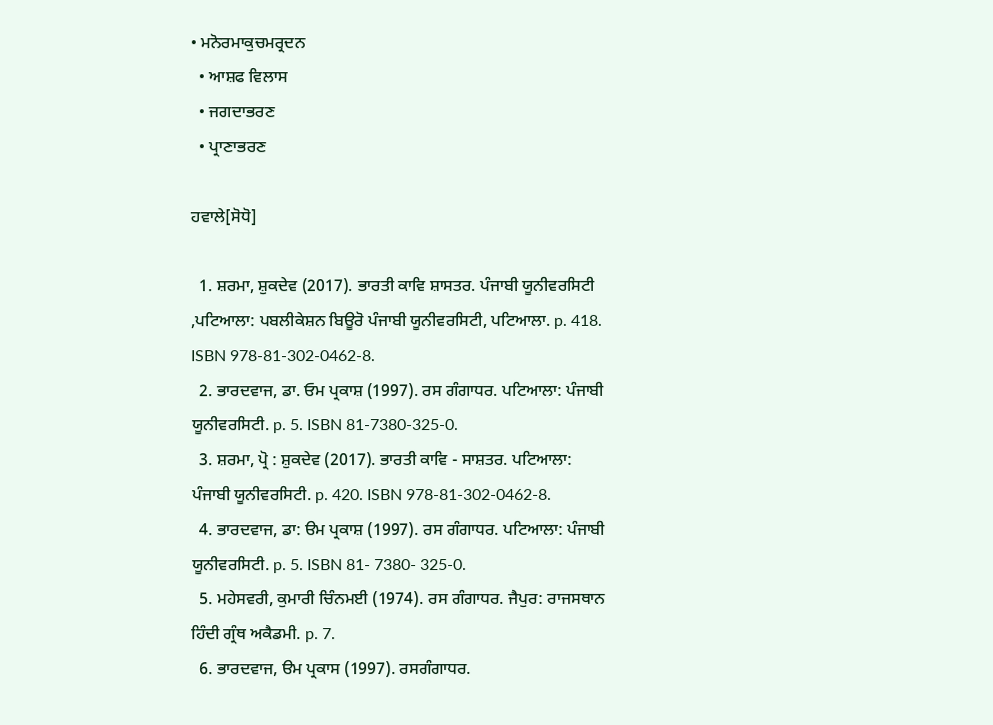• ਮਨੋਰਮਾਕੁਚਮਰ੍ਰਦਨ
  • ਆਸ਼ਫ ਵਿਲਾਸ
  • ਜਗਦਾਭਰਣ
  • ਪ੍ਰਾਣਾਭਰਣ

ਹਵਾਲੇ[ਸੋਧੋ]

  1. ਸ਼ਰਮਾ, ਸ਼ੁਕਦੇਵ (2017). ਭਾਰਤੀ ਕਾਵਿ ਸ਼ਾਸਤਰ. ਪੰਜਾਬੀ ਯੂਨੀਵਰਸਿਟੀ ,ਪਟਿਆਲਾ: ਪਬਲੀਕੇਸ਼ਨ ਬਿਊਰੋ ਪੰਜਾਬੀ ਯੂਨੀਵਰਸਿਟੀ, ਪਟਿਆਲਾ. p. 418. ISBN 978-81-302-0462-8.
  2. ਭਾਰਦਵਾਜ, ਡਾ. ਓਮ ਪ੍ਰਕਾਸ਼ (1997). ਰਸ ਗੰਗਾਧਰ. ਪਟਿਆਲਾ: ਪੰਜਾਬੀ ਯੂਨੀਵਰਸਿਟੀ. p. 5. ISBN 81-7380-325-0.
  3. ਸ਼ਰਮਾ, ਪ੍ਰੋ : ਸ਼ੁਕਦੇਵ (2017). ਭਾਰਤੀ ਕਾਵਿ - ਸਾਸ਼ਤਰ. ਪਟਿਆਲਾ: ਪੰਜਾਬੀ ਯੂਨੀਵਰਸਿਟੀ. p. 420. ISBN 978-81-302-0462-8.
  4. ਭਾਰਦਵਾਜ, ਡਾ: ੳਮ ਪ੍ਰਕਾਸ਼ (1997). ਰਸ ਗੰਗਾਧਰ. ਪਟਿਆਲਾ: ਪੰਜਾਬੀ ਯੂਨੀਵਰਸਿਟੀ. p. 5. ISBN 81- 7380- 325-0.
  5. ਮਹੇਸਵਰੀ, ਕੁਮਾਰੀ ਚਿੰਨਮਈ (1974). ਰਸ ਗੰਗਾਧਰ. ਜੈਪੁਰ: ਰਾਜਸਥਾਨ ਹਿੰਦੀ ਗ੍ਰੰਥ ਅਕੈਡਮੀ. p. 7.
  6. ਭਾਰਦਵਾਜ, ੳਮ ਪ੍ਰਕਾਸ (1997). ਰਸਗੰਗਾਧਰ.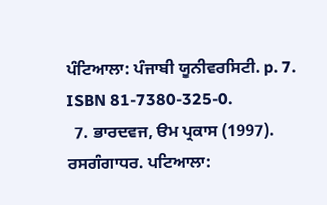ਪੰਟਿਆਲਾ: ਪੰਜਾਬੀ ਯੂਨੀਵਰਸਿਟੀ. p. 7. ISBN 81-7380-325-0.
  7. ਭਾਰਦਵਜ, ੳਮ ਪ੍ਰਕਾਸ (1997). ਰਸਗੰਗਾਧਰ. ਪਟਿਆਲਾ: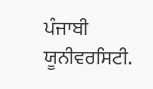ਪੰਜਾਬੀ ਯੂਨੀਵਰਸਿਟੀ.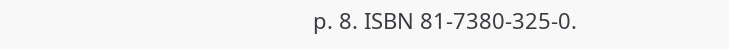p. 8. ISBN 81-7380-325-0.